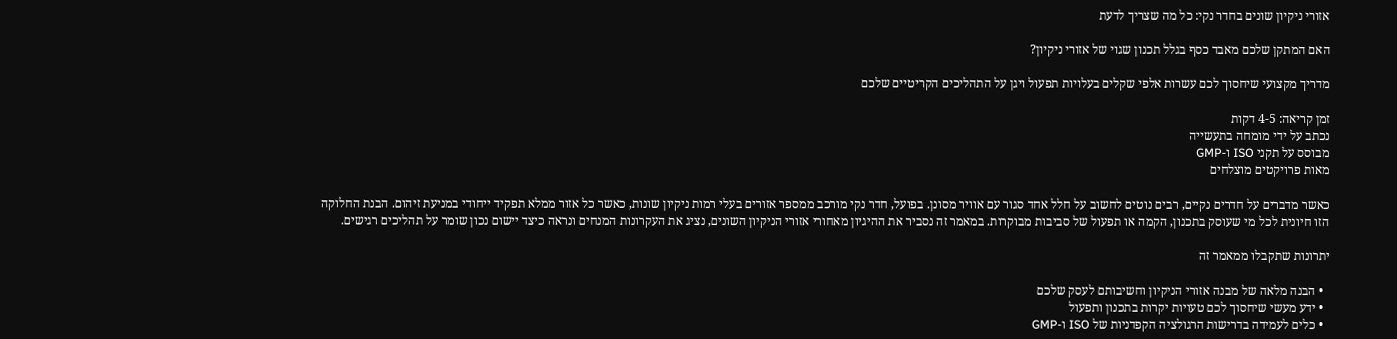אזורי ניקיון שונים בחדר נקי: כל מה שצריך לדעת

האם המתקן שלכם מאבד כסף בגלל תכנון שגוי של אזורי ניקיון?

מדריך מקצועי שיחסוך לכם עשרות אלפי שקלים בעלויות תפעול ויגן על התהליכים הקריטיים שלכם

זמן קריאה: 4-5 דקות
נכתב על ידי מומחה בתעשייה
מבוסס על תקני ISO ו-GMP
מאות פרויקטים מוצלחים

כאשר מדברים על חדרים נקיים, רבים נוטים לחשוב על חלל אחד סגור עם אוויר מסונן. בפועל, חדר נקי מורכב ממספר אזורים בעלי רמות ניקיון שונות, כאשר כל אזור ממלא תפקיד ייחודי במניעת זיהום. הבנת החלוקה הזו חיונית לכל מי שעוסק בתכנון, הקמה או תפעול של סביבות מבוקרות. במאמר זה נסביר את ההיגיון מאחורי אזורי הניקיון השונים, נציג את העקרונות המנחים ונראה כיצד יישום נכון שומר על תהליכים רגישים.

יתרונות שתקבלו ממאמר זה

  • הבנה מלאה של מבנה אזורי הניקיון וחשיבותם לעסק שלכם
  • ידע מעשי שיחסוך לכם טעויות יקרות בתכנון ותפעול
  • כלים לעמידה בדרישות הרגולציה הקפדניות של ISO ו-GMP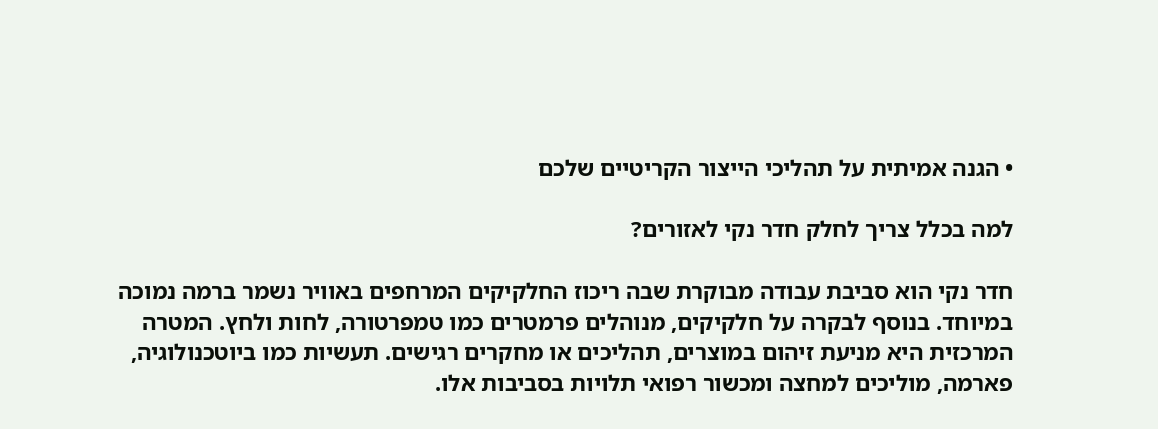• הגנה אמיתית על תהליכי הייצור הקריטיים שלכם

למה בכלל צריך לחלק חדר נקי לאזורים?

חדר נקי הוא סביבת עבודה מבוקרת שבה ריכוז החלקיקים המרחפים באוויר נשמר ברמה נמוכה במיוחד. בנוסף לבקרה על חלקיקים, מנוהלים פרמטרים כמו טמפרטורה, לחות ולחץ. המטרה המרכזית היא מניעת זיהום במוצרים, תהליכים או מחקרים רגישים. תעשיות כמו ביוטכנולוגיה, פארמה, מוליכים למחצה ומכשור רפואי תלויות בסביבות אלו.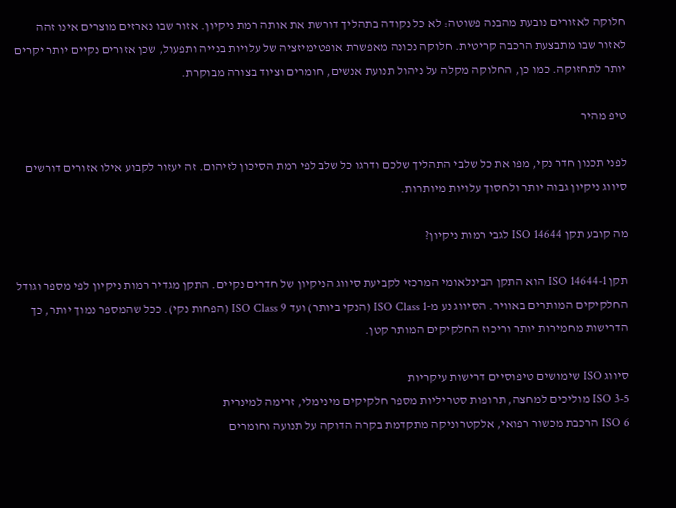חלוקה לאזורים נובעת מהבנה פשוטה: לא כל נקודה בתהליך דורשת את אותה רמת ניקיון. אזור שבו נארזים מוצרים אינו זהה לאזור שבו מתבצעת הרכבה קריטית. חלוקה נכונה מאפשרת אופטימיזציה של עלויות בנייה ותפעול, שכן אזורים נקיים יותר יקרים יותר לתחזוקה. כמו כן, החלוקה מקלה על ניהול תנועת אנשים, חומרים וציוד בצורה מבוקרת.

טיפ מהיר

לפני תכנון חדר נקי, מפו את כל שלבי התהליך שלכם ודרגו כל שלב לפי רמת הסיכון לזיהום. זה יעזור לקבוע אילו אזורים דורשים סיווג ניקיון גבוה יותר ולחסוך עלויות מיותרות.

מה קובע תקן ISO 14644 לגבי רמות ניקיון?

תקן ISO 14644-1 הוא התקן הבינלאומי המרכזי לקביעת סיווג הניקיון של חדרים נקיים. התקן מגדיר רמות ניקיון לפי מספר וגודל החלקיקים המותרים באוויר. הסיווג נע מ-ISO Class 1 (הנקי ביותר) ועד ISO Class 9 (הפחות נקי). ככל שהמספר נמוך יותר, כך הדרישות מחמירות יותר וריכוז החלקיקים המותר קטן.

סיווג ISO שימושים טיפוסיים דרישות עיקריות
ISO 3-5 מוליכים למחצה, תרופות סטריליות מספר חלקיקים מינימלי, זרימה למינרית
ISO 6 הרכבת מכשור רפואי, אלקטרוניקה מתקדמת בקרה הדוקה על תנועה וחומרים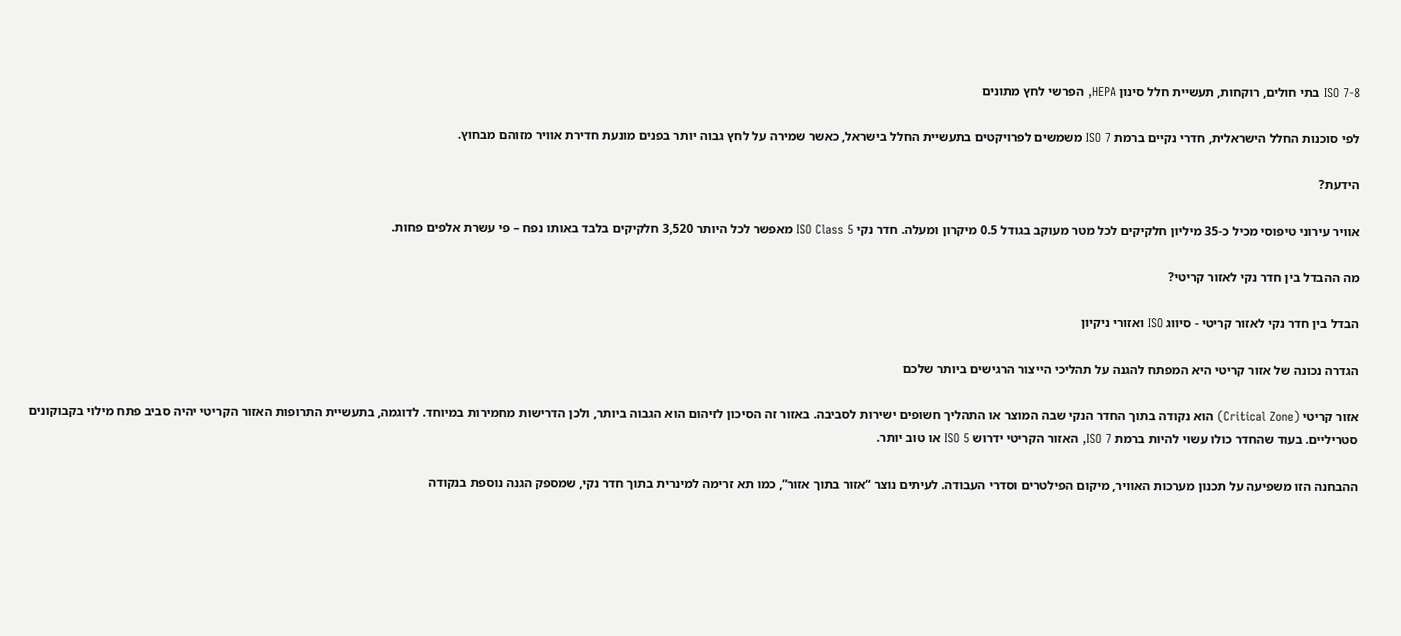ISO 7-8 בתי חולים, רוקחות, תעשיית חלל סינון HEPA, הפרשי לחץ מתונים

לפי סוכנות החלל הישראלית, חדרי נקיים ברמת ISO 7 משמשים לפרויקטים בתעשיית החלל בישראל, כאשר שמירה על לחץ גבוה יותר בפנים מונעת חדירת אוויר מזוהם מבחוץ.

הידעת?

אוויר עירוני טיפוסי מכיל כ-35 מיליון חלקיקים לכל מטר מעוקב בגודל 0.5 מיקרון ומעלה. חדר נקי ISO Class 5 מאפשר לכל היותר 3,520 חלקיקים בלבד באותו נפח – פי עשרת אלפים פחות.

מה ההבדל בין חדר נקי לאזור קריטי?

הבדל בין חדר נקי לאזור קריטי - סיווג ISO ואזורי ניקיון

הגדרה נכונה של אזור קריטי היא המפתח להגנה על תהליכי הייצור הרגישים ביותר שלכם

אזור קריטי (Critical Zone) הוא נקודה בתוך החדר הנקי שבה המוצר או התהליך חשופים ישירות לסביבה. באזור זה הסיכון לזיהום הוא הגבוה ביותר, ולכן הדרישות מחמירות במיוחד. לדוגמה, בתעשיית התרופות האזור הקריטי יהיה סביב פתח מילוי בקבוקונים סטריליים. בעוד שהחדר כולו עשוי להיות ברמת ISO 7, האזור הקריטי ידרוש ISO 5 או טוב יותר.

ההבחנה הזו משפיעה על תכנון מערכות האוויר, מיקום הפילטרים וסדרי העבודה. לעיתים נוצר “אזור בתוך אזור”, כמו תא זרימה למינרית בתוך חדר נקי, שמספק הגנה נוספת בנקודה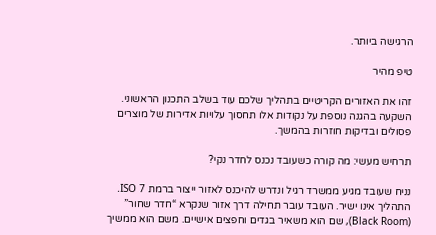הרגישה ביותר.

טיפ מהיר

זהו את האזורים הקריטיים בתהליך שלכם עוד בשלב התכנון הראשוני. השקעה בהגנה נוספת על נקודות אלו תחסוך עלויות אדירות של מוצרים פסולים ובדיקות חוזרות בהמשך.

תרחיש מעשי: מה קורה כשעובד נכנס לחדר נקי?

נניח שעובד מגיע ממשרד רגיל ונדרש להיכנס לאזור ייצור ברמת ISO 7. התהליך אינו ישיר. העובד עובר תחילה דרך אזור שנקרא “חדר שחור” (Black Room), שם הוא משאיר בגדים וחפצים אישיים. משם הוא ממשיך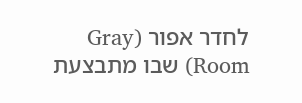לחדר אפור (Gray Room) שבו מתבצעת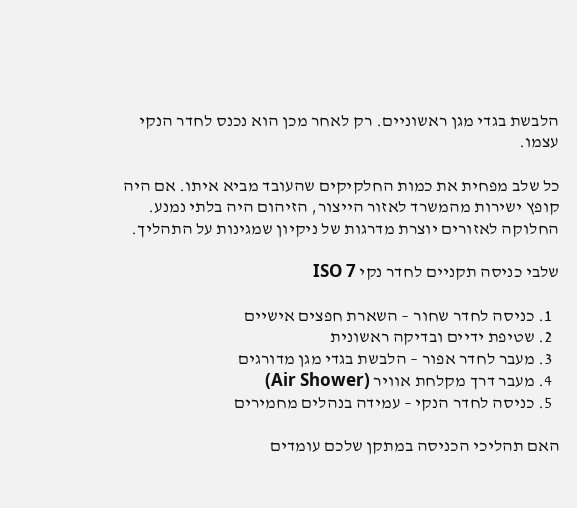הלבשת בגדי מגן ראשוניים. רק לאחר מכן הוא נכנס לחדר הנקי עצמו.

כל שלב מפחית את כמות החלקיקים שהעובד מביא איתו. אם היה קופץ ישירות מהמשרד לאזור הייצור, הזיהום היה בלתי נמנע. החלוקה לאזורים יוצרת מדרגות של ניקיון שמגינות על התהליך.

שלבי כניסה תקניים לחדר נקי ISO 7

  1. כניסה לחדר שחור – השארת חפצים אישיים
  2. שטיפת ידיים ובדיקה ראשונית
  3. מעבר לחדר אפור – הלבשת בגדי מגן מדורגים
  4. מעבר דרך מקלחת אוויר (Air Shower)
  5. כניסה לחדר הנקי – עמידה בנהלים מחמירים

האם תהליכי הכניסה במתקן שלכם עומדים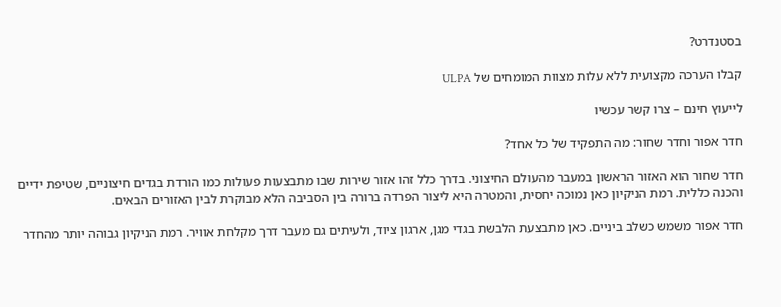בסטנדרט?

קבלו הערכה מקצועית ללא עלות מצוות המומחים של ULPA

לייעוץ חינם – צרו קשר עכשיו

חדר אפור וחדר שחור: מה התפקיד של כל אחד?

חדר שחור הוא האזור הראשון במעבר מהעולם החיצוני. בדרך כלל זהו אזור שירות שבו מתבצעות פעולות כמו הורדת בגדים חיצוניים, שטיפת ידיים והכנה כללית. רמת הניקיון כאן נמוכה יחסית, והמטרה היא ליצור הפרדה ברורה בין הסביבה הלא מבוקרת לבין האזורים הבאים.

חדר אפור משמש כשלב ביניים. כאן מתבצעת הלבשת בגדי מגן, ארגון ציוד, ולעיתים גם מעבר דרך מקלחת אוויר. רמת הניקיון גבוהה יותר מהחדר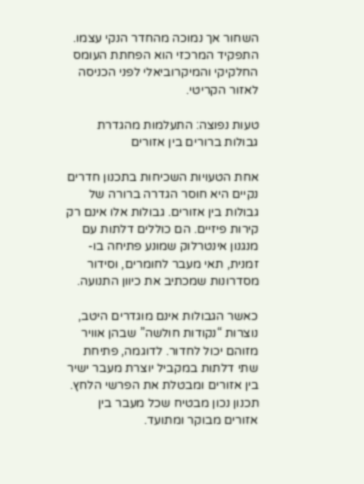השחור אך נמוכה מהחדר הנקי עצמו. התפקיד המרכזי הוא הפחתת העומס החלקיקי והמיקרוביאלי לפני הכניסה לאזור הקריטי.

טעות נפוצה: התעלמות מהגדרת גבולות ברורים בין אזורים

אחת הטעויות השכיחות בתכנון חדרים נקיים היא חוסר הגדרה ברורה של גבולות בין אזורים. גבולות אלו אינם רק קירות פיזיים. הם כוללים דלתות עם מנגנון אינטרלוק שמונע פתיחה בו-זמנית, תאי מעבר לחומרים, וסידור מסדרונות שמכתיב את כיוון התנועה.

כאשר הגבולות אינם מוגדרים היטב, נוצרות “נקודות חולשה” שבהן אוויר מזוהם יכול לחדור. לדוגמה, פתיחת שתי דלתות במקביל יוצרת מעבר ישיר בין אזורים ומבטלת את הפרשי הלחץ. תכנון נכון מבטיח שכל מעבר בין אזורים מבוקר ומתועד.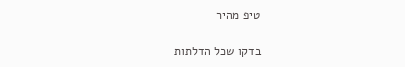טיפ מהיר

בדקו שכל הדלתות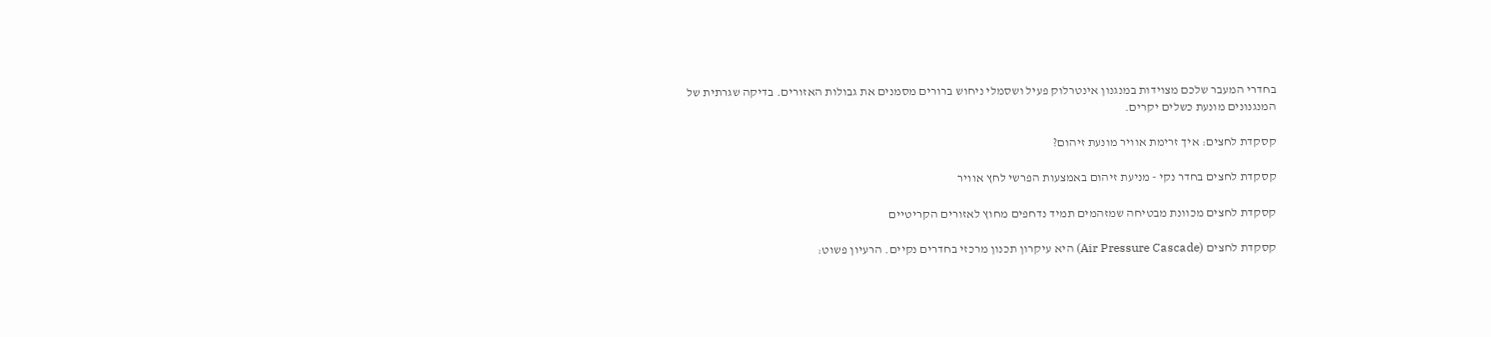בחדרי המעבר שלכם מצוידות במנגנון אינטרלוק פעיל ושסמלי ניחוש ברורים מסמנים את גבולות האזורים. בדיקה שגרתית של המנגנונים מונעת כשלים יקרים.

קסקדת לחצים: איך זרימת אוויר מונעת זיהום?

קסקדת לחצים בחדר נקי - מניעת זיהום באמצעות הפרשי לחץ אוויר

קסקדת לחצים מכוונת מבטיחה שמזהמים תמיד נדחפים מחוץ לאזורים הקריטיים

קסקדת לחצים (Air Pressure Cascade) היא עיקרון תכנון מרכזי בחדרים נקיים. הרעיון פשוט: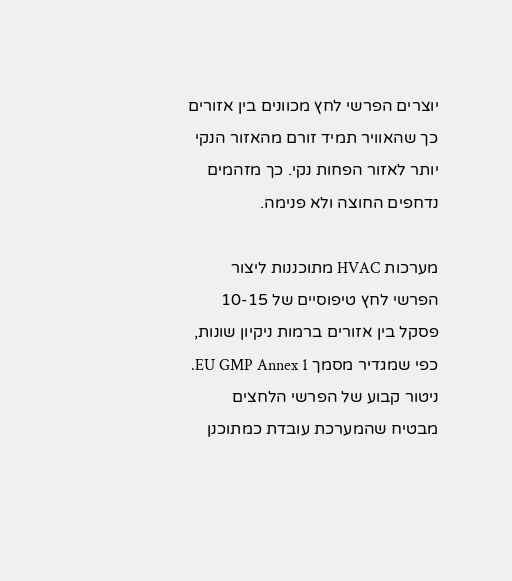יוצרים הפרשי לחץ מכוונים בין אזורים כך שהאוויר תמיד זורם מהאזור הנקי יותר לאזור הפחות נקי. כך מזהמים נדחפים החוצה ולא פנימה.

מערכות HVAC מתוכננות ליצור הפרשי לחץ טיפוסיים של 10-15 פסקל בין אזורים ברמות ניקיון שונות, כפי שמגדיר מסמך EU GMP Annex 1. ניטור קבוע של הפרשי הלחצים מבטיח שהמערכת עובדת כמתוכנן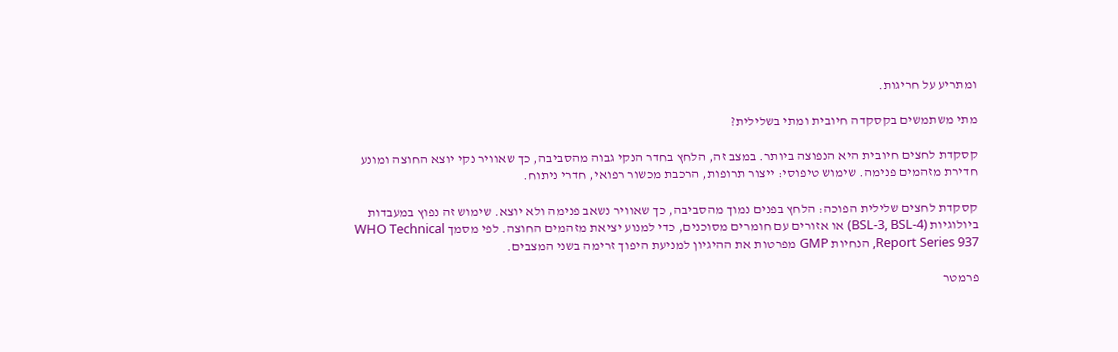ומתריע על חריגות.

מתי משתמשים בקסקדה חיובית ומתי בשלילית?

קסקדת לחצים חיובית היא הנפוצה ביותר. במצב זה, הלחץ בחדר הנקי גבוה מהסביבה, כך שאוויר נקי יוצא החוצה ומונע חדירת מזהמים פנימה. שימוש טיפוסי: ייצור תרופות, הרכבת מכשור רפואי, חדרי ניתוח.

קסקדת לחצים שלילית הפוכה: הלחץ בפנים נמוך מהסביבה, כך שאוויר נשאב פנימה ולא יוצא. שימוש זה נפוץ במעבדות ביולוגיות (BSL-3, BSL-4) או אזורים עם חומרים מסוכנים, כדי למנוע יציאת מזהמים החוצה. לפי מסמך WHO Technical Report Series 937, הנחיות GMP מפרטות את ההיגיון למניעת היפוך זרימה בשני המצבים.

פרמטר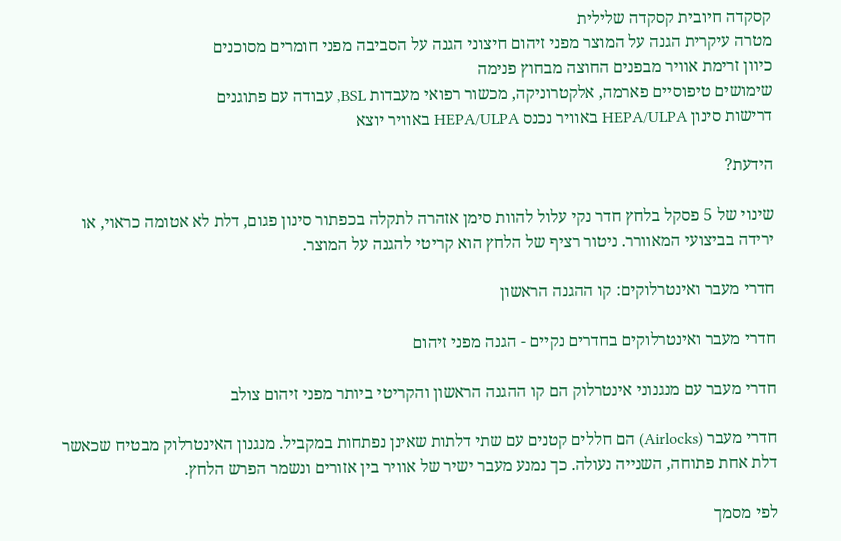קסקדה חיובית קסקדה שלילית
מטרה עיקרית הגנה על המוצר מפני זיהום חיצוני הגנה על הסביבה מפני חומרים מסוכנים
כיוון זרימת אוויר מבפנים החוצה מבחוץ פנימה
שימושים טיפוסיים פארמה, אלקטרוניקה, מכשור רפואי מעבדות BSL, עבודה עם פתוגנים
דרישות סינון HEPA/ULPA באוויר נכנס HEPA/ULPA באוויר יוצא

הידעת?

שינוי של 5 פסקל בלחץ חדר נקי עלול להוות סימן אזהרה לתקלה בכפתור סינון פגום, דלת לא אטומה כראוי, או ירידה בביצועי המאוורר. ניטור רציף של הלחץ הוא קריטי להגנה על המוצר.

חדרי מעבר ואינטרלוקים: קו ההגנה הראשון

חדרי מעבר ואינטרלוקים בחדרים נקיים - הגנה מפני זיהום

חדרי מעבר עם מנגנוני אינטרלוק הם קו ההגנה הראשון והקריטי ביותר מפני זיהום צולב

חדרי מעבר (Airlocks) הם חללים קטנים עם שתי דלתות שאינן נפתחות במקביל. מנגנון האינטרלוק מבטיח שכאשר דלת אחת פתוחה, השנייה נעולה. כך נמנע מעבר ישיר של אוויר בין אזורים ונשמר הפרש הלחץ.

לפי מסמך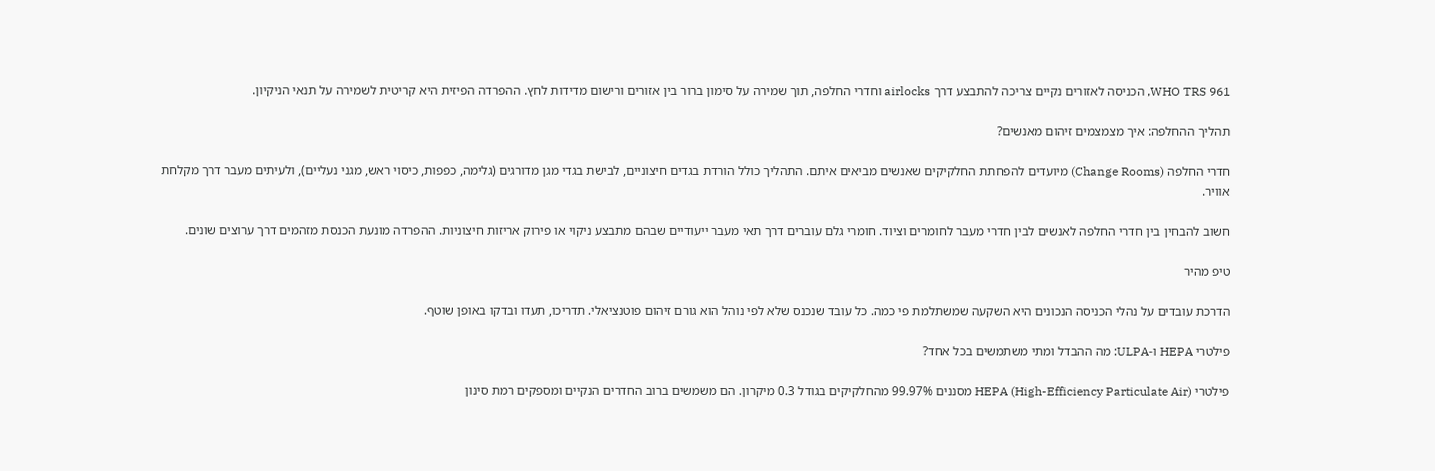WHO TRS 961, הכניסה לאזורים נקיים צריכה להתבצע דרך airlocks וחדרי החלפה, תוך שמירה על סימון ברור בין אזורים ורישום מדידות לחץ. ההפרדה הפיזית היא קריטית לשמירה על תנאי הניקיון.

תהליך ההחלפה: איך מצמצמים זיהום מאנשים?

חדרי החלפה (Change Rooms) מיועדים להפחתת החלקיקים שאנשים מביאים איתם. התהליך כולל הורדת בגדים חיצוניים, לבישת בגדי מגן מדורגים (גלימה, כפפות, כיסוי ראש, מגני נעליים), ולעיתים מעבר דרך מקלחת אוויר.

חשוב להבחין בין חדרי החלפה לאנשים לבין חדרי מעבר לחומרים וציוד. חומרי גלם עוברים דרך תאי מעבר ייעודיים שבהם מתבצע ניקוי או פירוק אריזות חיצוניות. ההפרדה מונעת הכנסת מזהמים דרך ערוצים שונים.

טיפ מהיר

הדרכת עובדים על נהלי הכניסה הנכונים היא השקעה שמשתלמת פי כמה. כל עובד שנכנס שלא לפי נוהל הוא גורם זיהום פוטנציאלי. תדריכו, תעדו ובדקו באופן שוטף.

פילטרי HEPA ו-ULPA: מה ההבדל ומתי משתמשים בכל אחד?

פילטרי HEPA (High-Efficiency Particulate Air) מסננים 99.97% מהחלקיקים בגודל 0.3 מיקרון. הם משמשים ברוב החדרים הנקיים ומספקים רמת סינון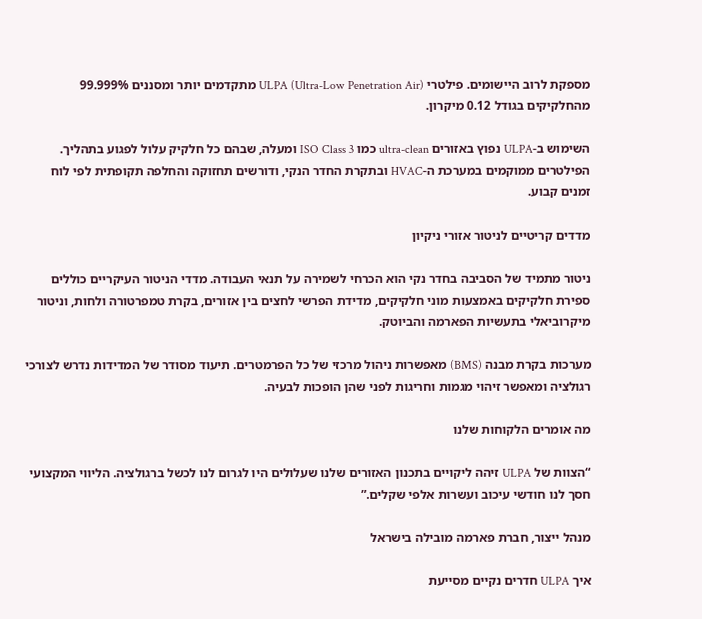מספקת לרוב היישומים. פילטרי ULPA (Ultra-Low Penetration Air) מתקדמים יותר ומסננים 99.999% מהחלקיקים בגודל 0.12 מיקרון.

השימוש ב-ULPA נפוץ באזורים ultra-clean כמו ISO Class 3 ומעלה, שבהם כל חלקיק עלול לפגוע בתהליך. הפילטרים ממוקמים במערכת ה-HVAC ובתקרת החדר הנקי, ודורשים תחזוקה והחלפה תקופתית לפי לוח זמנים קבוע.

מדדים קריטיים לניטור אזורי ניקיון

ניטור מתמיד של הסביבה בחדר נקי הוא הכרחי לשמירה על תנאי העבודה. מדדי הניטור העיקריים כוללים ספירת חלקיקים באמצעות מוני חלקיקים, מדידת הפרשי לחצים בין אזורים, בקרת טמפרטורה ולחות, וניטור מיקרוביאלי בתעשיות הפארמה והביוטק.

מערכות בקרת מבנה (BMS) מאפשרות ניהול מרכזי של כל הפרמטרים. תיעוד מסודר של המדידות נדרש לצורכי רגולציה ומאפשר זיהוי מגמות וחריגות לפני שהן הופכות לבעיה.

מה אומרים הלקוחות שלנו

“הצוות של ULPA זיהה ליקויים בתכנון האזורים שלנו שעלולים היו לגרום לנו לכשל ברגולציה. הליווי המקצועי חסך לנו חודשי עיכוב ועשרות אלפי שקלים.”

מנהל ייצור, חברת פארמה מובילה בישראל

איך ULPA חדרים נקיים מסייעת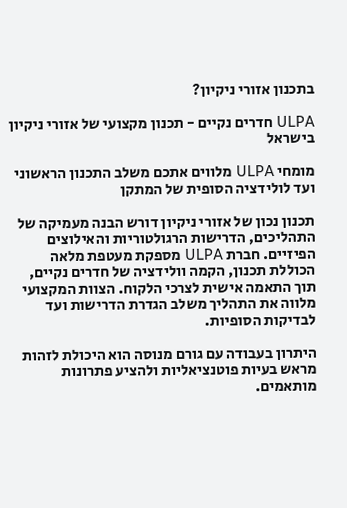בתכנון אזורי ניקיון?

ULPA חדרים נקיים - תכנון מקצועי של אזורי ניקיון בישראל

מומחי ULPA מלווים אתכם משלב התכנון הראשוני ועד לולידציה הסופית של המתקן

תכנון נכון של אזורי ניקיון דורש הבנה מעמיקה של התהליכים, הדרישות הרגולטוריות והאילוצים הפיזיים. חברת ULPA מספקת מעטפת מלאה הכוללת תכנון, הקמה וולידציה של חדרים נקיים, תוך התאמה אישית לצרכי הלקוח. הצוות המקצועי מלווה את התהליך משלב הגדרת הדרישות ועד לבדיקות הסופיות.

היתרון בעבודה עם גורם מנוסה הוא היכולת לזהות מראש בעיות פוטנציאליות ולהציע פתרונות מותאמים.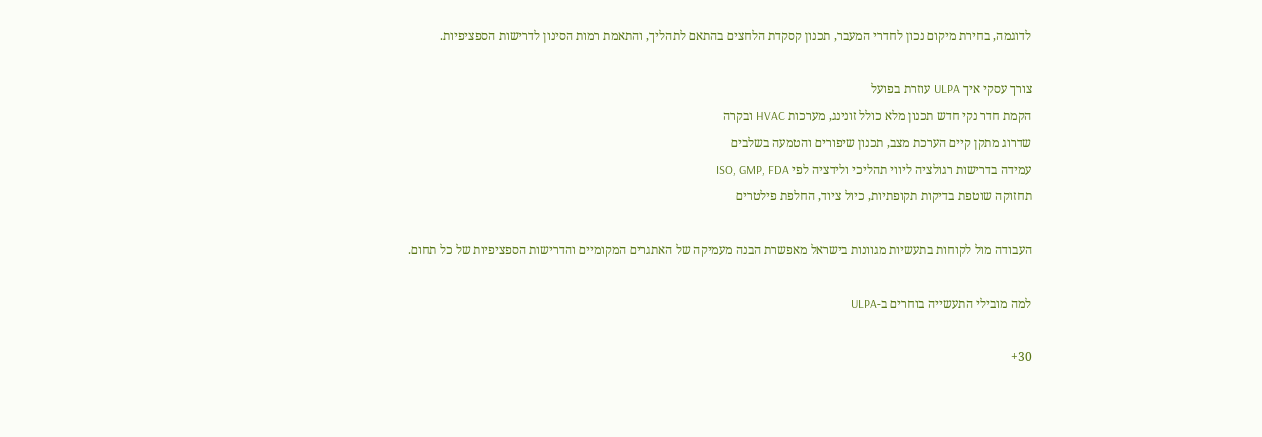לדוגמה, בחירת מיקום נכון לחדרי המעבר, תכנון קסקדת הלחצים בהתאם לתהליך, והתאמת רמות הסינון לדרישות הספציפיות.

צורך עסקי איך ULPA עוזרת בפועל
הקמת חדר נקי חדש תכנון מלא כולל זונינג, מערכות HVAC ובקרה
שדרוג מתקן קיים הערכת מצב, תכנון שיפורים והטמעה בשלבים
עמידה בדרישות רגולציה ליווי תהליכי ולידציה לפי ISO, GMP, FDA
תחזוקה שוטפת בדיקות תקופתיות, כיול ציוד, החלפת פילטרים

העבודה מול לקוחות בתעשיות מגוונות בישראל מאפשרת הבנה מעמיקה של האתגרים המקומיים והדרישות הספציפיות של כל תחום.

למה מובילי התעשייה בוחרים ב-ULPA

30+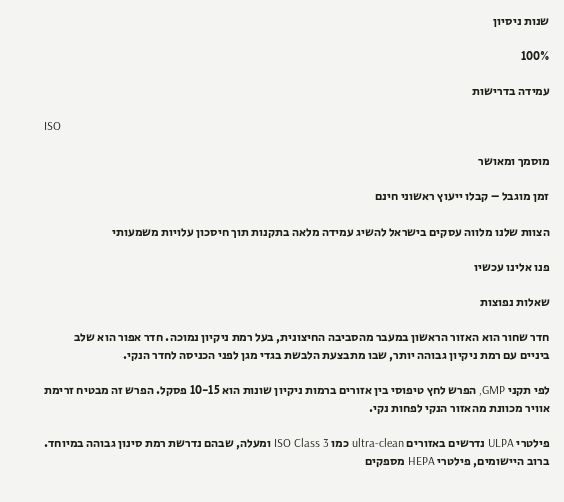שנות ניסיון

100%

עמידה בדרישות

ISO

מוסמך ומאושר

זמן מוגבל – קבלו ייעוץ ראשוני חינם

הצוות שלנו מלווה עסקים בישראל להשיג עמידה מלאה בתקנות תוך חיסכון עלויות משמעותי

פנו אלינו עכשיו

שאלות נפוצות

חדר שחור הוא האזור הראשון במעבר מהסביבה החיצונית, בעל רמת ניקיון נמוכה. חדר אפור הוא שלב ביניים עם רמת ניקיון גבוהה יותר, שבו מתבצעת הלבשת בגדי מגן לפני הכניסה לחדר הנקי.

לפי תקני GMP, הפרש לחץ טיפוסי בין אזורים ברמות ניקיון שונות הוא 10-15 פסקל. הפרש זה מבטיח זרימת אוויר מכוונת מהאזור הנקי לפחות נקי.

פילטרי ULPA נדרשים באזורים ultra-clean כמו ISO Class 3 ומעלה, שבהם נדרשת רמת סינון גבוהה במיוחד. ברוב היישומים, פילטרי HEPA מספקים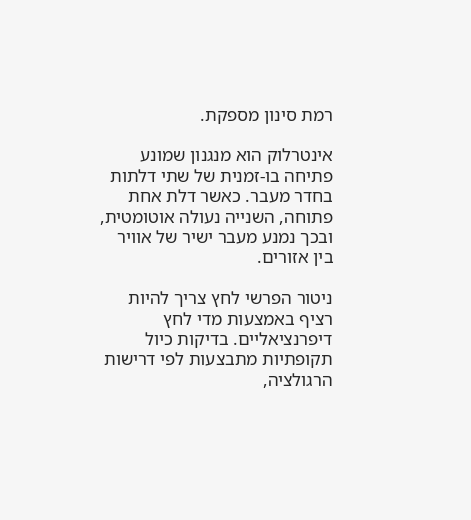רמת סינון מספקת.

אינטרלוק הוא מנגנון שמונע פתיחה בו-זמנית של שתי דלתות בחדר מעבר. כאשר דלת אחת פתוחה, השנייה נעולה אוטומטית, ובכך נמנע מעבר ישיר של אוויר בין אזורים.

ניטור הפרשי לחץ צריך להיות רציף באמצעות מדי לחץ דיפרנציאליים. בדיקות כיול תקופתיות מתבצעות לפי דרישות הרגולציה,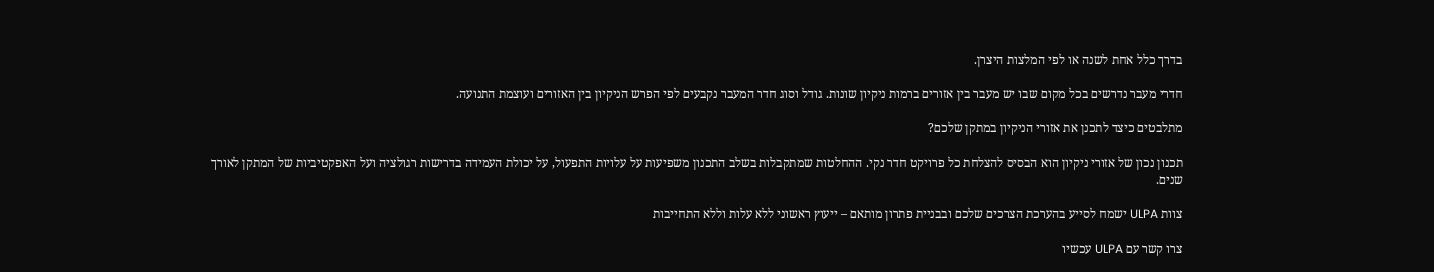בדרך כלל אחת לשנה או לפי המלצות היצרן.

חדרי מעבר נדרשים בכל מקום שבו יש מעבר בין אזורים ברמות ניקיון שונות. גודל וסוג חדר המעבר נקבעים לפי הפרש הניקיון בין האזורים ועוצמת התנועה.

מתלבטים כיצד לתכנן את אזורי הניקיון במתקן שלכם?

תכנון נכון של אזורי ניקיון הוא הבסיס להצלחת כל פרויקט חדר נקי. ההחלטות שמתקבלות בשלב התכנון משפיעות על עלויות התפעול, על יכולת העמידה בדרישות רגולציה ועל האפקטיביות של המתקן לאורך שנים.

צוות ULPA ישמח לסייע בהערכת הצרכים שלכם ובבניית פתרון מותאם – ייעוץ ראשוני ללא עלות וללא התחייבות

צרו קשר עם ULPA עכשיו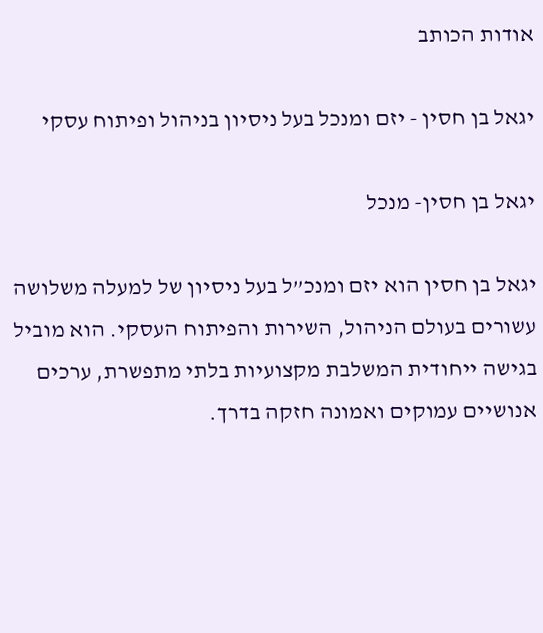אודות הכותב

יגאל בן חסין - יזם ומנכל בעל ניסיון בניהול ופיתוח עסקי

יגאל בן חסין- מנכל

יגאל בן חסין הוא יזם ומנכ”ל בעל ניסיון של למעלה משלושה עשורים בעולם הניהול, השירות והפיתוח העסקי. הוא מוביל בגישה ייחודית המשלבת מקצועיות בלתי מתפשרת, ערכים אנושיים עמוקים ואמונה חזקה בדרך.